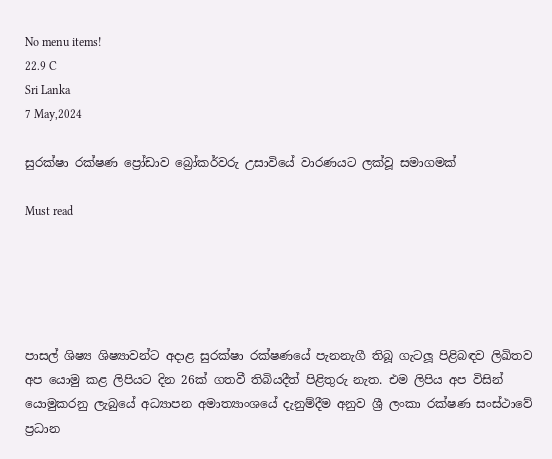No menu items!
22.9 C
Sri Lanka
7 May,2024

සුරක්ෂා රක්ෂණ ප්‍රෝඩාව බ්‍රෝකර්වරු උසාවියේ වාරණයට ලක්වූ සමාගමක්

Must read





පාසල් ශිෂ්‍ය ශිෂ්‍යාවන්ට අදාළ සුරක්ෂා රක්ෂණයේ පැනනැගී තිබූ ගැටලූ පිළිබඳව ලිඛිතව අප යොමු කළ ලිපියට දින 26ක් ගතවී තිබියදීත් පිළිතුරු නැත. එම ලිපිය අප විසින් යොමුකරනු ලැබුයේ අධ්‍යාපන අමාත්‍යාංශයේ දැනුම්දීම අනුව ශ්‍රී ලංකා රක්ෂණ සංස්ථාවේ ප්‍රධාන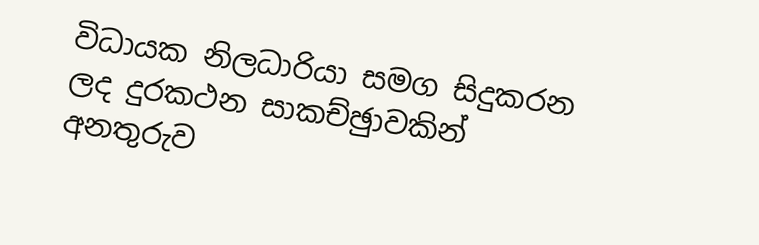විධායක නිලධාරියා සමග සිදුකරන ලද දුරකථන සාකච්ඡුාවකින් අනතුරුව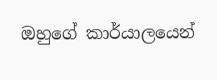ඔහුගේ කාර්යාලයෙන්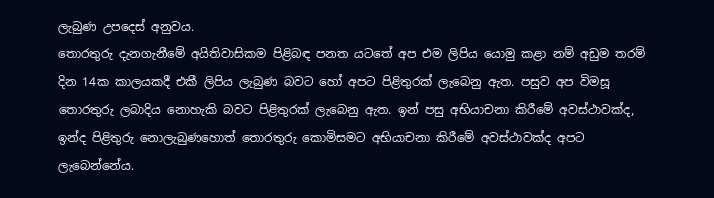ලැබුණ උපදෙස් අනුවය.
තොරතුරු දැනගැනීමේ අයිතිවාසිකම පිළිබඳ පනත යටතේ අප එම ලිපිය යොමු කළා නම් අඩුම තරම් දින 14ක කාලයකදී එකී ලිපිය ලැබුණ බවට හෝ අපට පිළිතුරක් ලැබෙනු ඇත. පසුව අප විමසූ තොරතුරු ලබාදිය නොහැකි බවට පිළිතුරක් ලැබෙනු ඇත. ඉන් පසු අභියාචනා කිරීමේ අවස්ථාවක්ද, ඉන්ද පිළිතුරු නොලැබුණහොත් තොරතුරු කොමිසමට අභියාචනා කිරීමේ අවස්ථාවක්ද අපට ලැබෙන්නේය.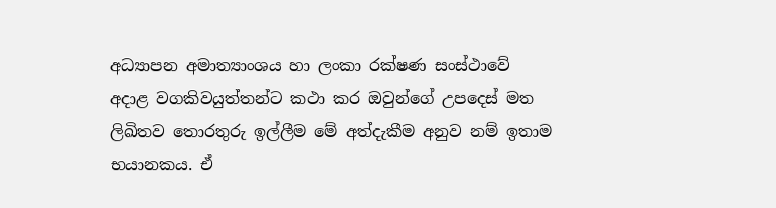අධ්‍යාපන අමාත්‍යාංශය හා ලංකා රක්ෂණ සංස්ථාවේ අදාළ වගකිවයුත්තන්ට කථා කර ඔවුන්ගේ උපදෙස් මත ලිඛිතව තොරතුරු ඉල්ලීම මේ අත්දැකීම අනුව නම් ඉතාම භයානකය. ඒ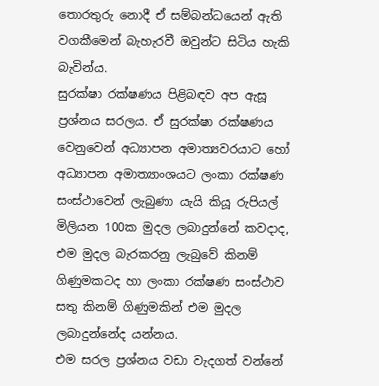තොරතුරු නොදී ඒ සම්බන්ධයෙන් ඇති වගකීමෙන් බැහැරවී ඔවුන්ට සිටිය හැකි බැවින්ය.
සුරක්ෂා රක්ෂණය පිළිබඳව අප ඇසූ ප්‍රශ්නය සරලය. ඒ සුරක්ෂා රක්ෂණය වෙනුවෙන් අධ්‍යාපන අමාත්‍යවරයාට හෝ අධ්‍යාපන අමාත්‍යාංශයට ලංකා රක්ෂණ සංස්ථාවෙන් ලැබුණා යැයි කියූ රුපියල් මිලියන 100ක මුදල ලබාදුන්නේ කවදාද, එම මුදල බැරකරනු ලැබුවේ කිනම් ගිණුමකටද හා ලංකා රක්ෂණ සංස්ථාව සතු කිනම් ගිණුමකින් එම මුදල ලබාදුන්නේද යන්නය.
එම සරල ප්‍රශ්නය වඩා වැදගත් වන්නේ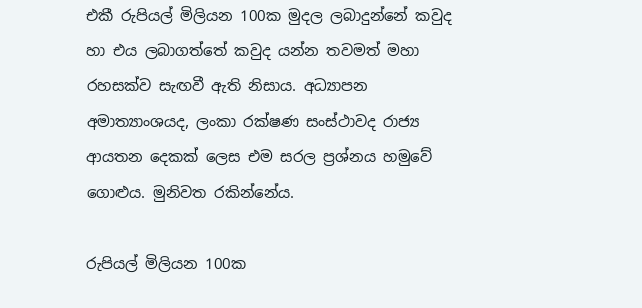එකී රුපියල් මිලියන 100ක මුදල ලබාදුන්නේ කවුද හා එය ලබාගත්තේ කවුද යන්න තවමත් මහා රහසක්ව සැඟවී ඇති නිසාය. අධ්‍යාපන අමාත්‍යාංශයද, ලංකා රක්ෂණ සංස්ථාවද රාජ්‍ය ආයතන දෙකක් ලෙස එම සරල ප්‍රශ්නය හමුවේ ගොළුය. මුනිවත රකින්නේය.

රුපියල් මිලියන 100ක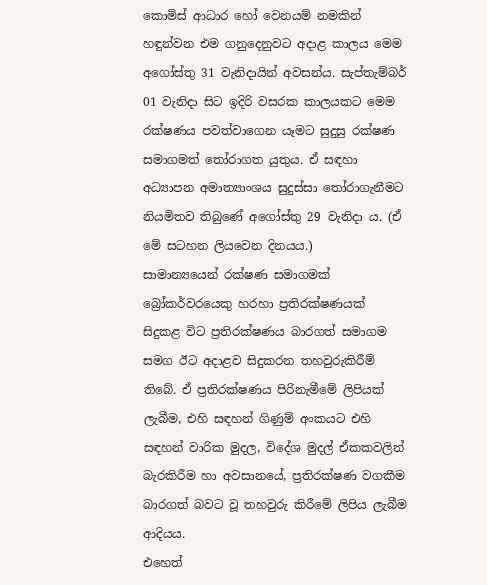කොමිස් ආධාර හෝ වෙනයම් නමකින් හඳුන්වන එම ගනුදෙනුවට අදාළ කාලය මෙම අගෝස්තු 31 වැනිදායින් අවසන්ය. සැප්තැම්බර් 01 වැනිදා සිට ඉදිරි වසරක කාලයකට මෙම රක්ෂණය පවත්වාගෙන යෑමට සුදුසු රක්ෂණ සමාගමත් තෝරාගත යුතුය. ඒ සඳහා අධ්‍යාපන අමාත්‍යාංශය සුදුස්සා තෝරාගැනීමට නියමිතව තිබුණේ අගෝස්තු 29 වැනිදා ය. (ඒ මේ සටහන ලියවෙන දිනයය.)
සාමාන්‍යයෙන් රක්ෂණ සමාගමක් බ්‍රෝකර්වරයෙකු හරහා ප්‍රතිරක්ෂණයක් සිදුකළ විට ප්‍රතිරක්ෂණය බාරගත් සමාගම සමග ඊට අදාළව සිදුකරන තහවුරුකිරීම් තිබේ. ඒ ප්‍රතිරක්ෂණය පිරිනැමීමේ ලිපියක් ලැබීම, එහි සඳහන් ගිණුම් අංකයට එහි සඳහන් වාරික මුදල, විදේශ මුදල් ඒකකවලින් බැරකිරීම හා අවසානයේ, ප්‍රතිරක්ෂණ වගකීම බාරගත් බවට වූ තහවුරු කිරීමේ ලිපිය ලැබීම ආදියය.
එහෙත්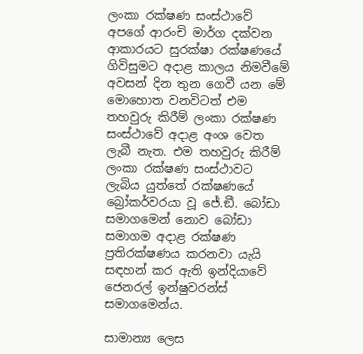ලංකා රක්ෂණ සංස්ථාවේ අපගේ ආරංචි මාර්ග දක්වන ආකාරයට සුරක්ෂා රක්ෂණයේ ගිවිසුමට අදාළ කාලය නිමවීමේ අවසන් දින තුන ගෙවී යන මේ මොහොත වනවිටත් එම තහවුරු කිරීම් ලංකා රක්ෂණ සංස්ථාවේ අදාළ අංශ වෙත ලැබී නැත. එම තහවුරු කිරීම් ලංකා රක්ෂණ සංස්ථාවට ලැබිය යුත්තේ රක්ෂණයේ බ්‍රෝකර්වරයා වූ ජේ.ඞී. බෝඩා සමාගමෙන් නොව බෝඩා සමාගම අදාළ රක්ෂණ ප්‍රතිරක්ෂණය කරනවා යැයි සඳහන් කර ඇති ඉන්දියාවේ ජෙනරල් ඉන්ෂුවරන්ස් සමාගමෙන්ය.

සාමාන්‍ය ලෙස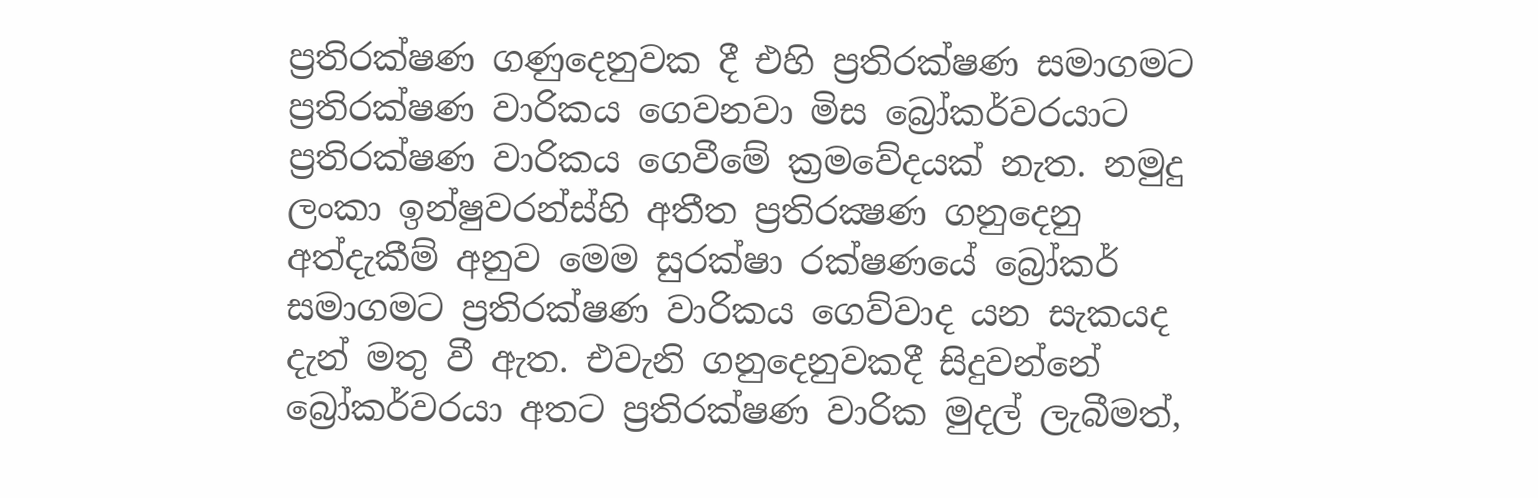ප්‍රතිරක්ෂණ ගණුදෙනුවක දී එහි ප්‍රතිරක්ෂණ සමාගමට ප්‍රතිරක්ෂණ වාරිකය ගෙවනවා මිස බ්‍රෝකර්වරයාට ප්‍රතිරක්ෂණ වාරිකය ගෙවීමේ ක්‍රමවේදයක් නැත. නමුදු ලංකා ඉන්ෂුවරන්ස්හි අතීත ප්‍රතිරක්‍ෂණ ගනුදෙනු අත්දැකීම් අනුව මෙම සුරක්ෂා රක්ෂණයේ බ්‍රෝකර් සමාගමට ප්‍රතිරක්ෂණ වාරිකය ගෙව්වාද යන සැකයද දැන් මතු වී ඇත. එවැනි ගනුදෙනුවකදී සිදුවන්නේ බ්‍රෝකර්වරයා අතට ප්‍රතිරක්ෂණ වාරික මුදල් ලැබීමත්,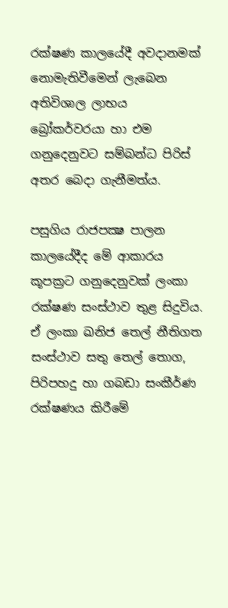රක්ෂණ කාලයේදී අවදානමක් නොමැතිවීමෙන් ලැබෙන අතිවිශාල ලාභය බ්‍රෝකර්වරයා හා එම ගනුදෙනුවට සම්බන්ධ පිරිස් අතර බෙදා ගැනීමත්ය.

පසුගිය රාජපක්‍ෂ පාලන කාලයේදීද මේ ආකාරය කූපක්‍රට ගනුදෙනුවක් ලංකා රක්ෂණ සංස්ථාව තුළ සිදුවිය. ඒ ලංකා ඛනිජ තෙල් නීතිගත සංස්ථාව සතු තෙල් තොග, පිරිපහදු හා ගබඩා සංකීර්ණ රක්ෂණය කිරීමේ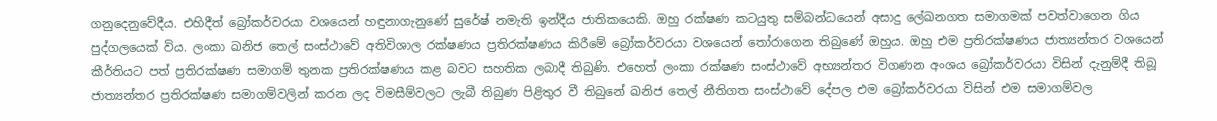ගනුදෙනුවේදීය. එහිදීත් බ්‍රෝකර්වරයා වශයෙන් හඳුනාගැනුණේ සුරේෂ් නමැති ඉන්දීය ජාතිකයෙකි. ඔහු රක්ෂණ කටයුතු සම්බන්ධයෙන් අසාදු ලේඛනගත සමාගමක් පවත්වාගෙන ගිය පුද්ගලයෙක් විය. ලංකා ඛනිජ තෙල් සංස්ථාවේ අතිවිශාල රක්ෂණය ප්‍රතිරක්ෂණය කිරීමේ බ්‍රෝකර්වරයා වශයෙන් තෝරාගෙන තිබුණේ ඔහුය. ඔහු එම ප්‍රතිරක්ෂණය ජාත්‍යන්තර වශයෙන් කීර්තියට පත් ප්‍රතිරක්ෂණ සමාගම් තුනක ප්‍රතිරක්ෂණය කළ බවට සහතික ලබාදී තිබුණි. එහෙත් ලංකා රක්ෂණ සංස්ථාවේ අභ්‍යන්තර විගණන අංශය බ්‍රෝකර්වරයා විසින් දැනුම්දී තිබූ ජාත්‍යන්තර ප්‍රතිරක්ෂණ සමාගම්වලින් කරන ලද විමසීම්වලට ලැබී තිබුණ පිළිතුර වී තිබුනේ ඛනිජ තෙල් නීතිගත සංස්ථාවේ දේපල එම බ්‍රෝකර්වරයා විසින් එම සමාගම්වල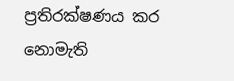ප්‍රතිරක්ෂණය කර නොමැති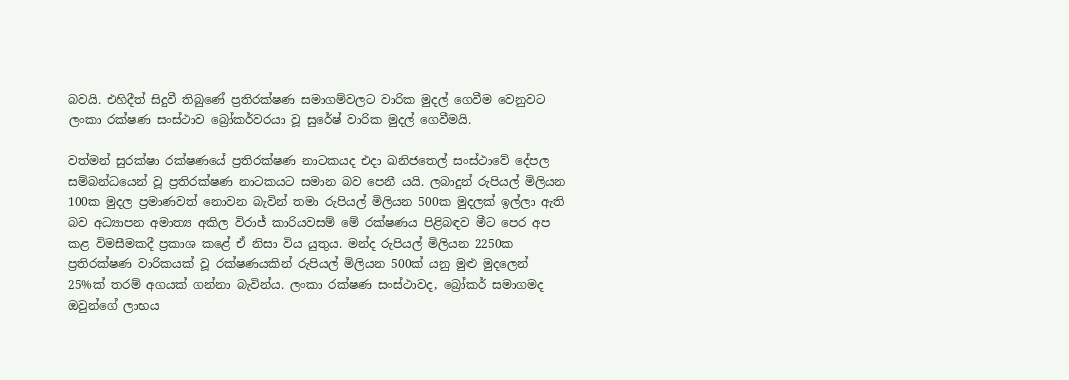බවයි. එහිදීත් සිදුවී තිබුණේ ප්‍රතිරක්ෂණ සමාගම්වලට වාරික මුදල් ගෙවීම වෙනුවට ලංකා රක්ෂණ සංස්ථාව බ්‍රෝකර්වරයා වූ සුරේෂ් වාරික මුදල් ගෙවීමයි.

වත්මන් සුරක්ෂා රක්ෂණයේ ප්‍රතිරක්ෂණ නාටකයද එදා ඛනිජතෙල් සංස්ථාවේ දේපල සම්බන්ධයෙන් වූ ප්‍රතිරක්ෂණ නාටකයට සමාන බව පෙනී යයි. ලබාදුන් රුපියල් මිලියන 100ක මුදල ප්‍රමාණවත් නොවන බැවින් තමා රුපියල් මිලියන 500ක මුදලක් ඉල්ලා ඇති බව අධ්‍යාපන අමාත්‍ය අකිල විරාජ් කාරියවසම් මේ රක්ෂණය පිළිබඳව මීට පෙර අප කළ විමසීමකදී ප්‍රකාශ කළේ ඒ නිසා විය යුතුය. මන්ද රුපියල් මිලියන 2250ක ප්‍රතිරක්ෂණ වාරිකයක් වූ රක්ෂණයකින් රුපියල් මිලියන 500ක් යනු මුළු මුදලෙන් 25%ක් තරම් අගයක් ගන්නා බැවින්ය. ලංකා රක්ෂණ සංස්ථාවද, බ්‍රෝකර් සමාගමද ඔවුන්ගේ ලාභය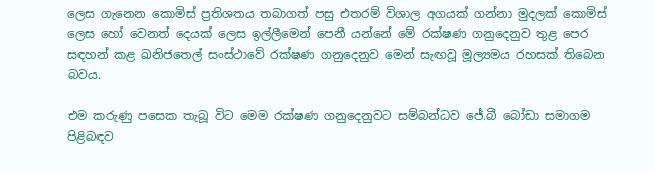ලෙස ගැනෙන කොමිස් ප්‍රතිශතය තබාගත් පසු එතරම් විශාල අගයක් ගන්නා මුදලක් කොමිස් ලෙස හෝ වෙනත් දෙයක් ලෙස ඉල්ලීමෙන් පෙනී යන්නේ මේ රක්ෂණ ගනුදෙනුව තුළ පෙර සඳහන් කළ ඛනිජතෙල් සංස්ථාවේ රක්ෂණ ගනුදෙනුව මෙන් සැඟවූ මූල්‍යමය රහසක් තිබෙන බවය.

එම කරුණු පසෙක තැබූ විට මෙම රක්ෂණ ගනුදෙනුවට සම්බන්ධව ජේ.බී බෝඩා සමාගම පිළිබඳව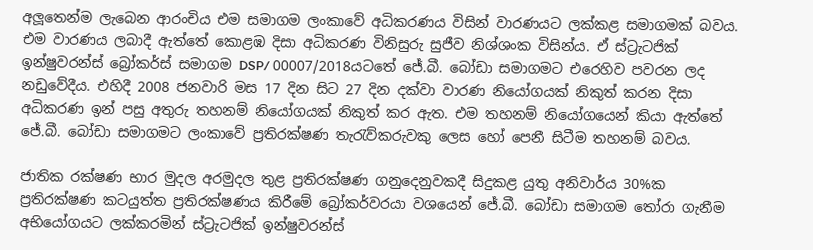අලූතෙන්ම ලැබෙන ආරංචිය එම සමාගම ලංකාවේ අධිකරණය විසින් වාරණයට ලක්කළ සමාගමක් බවය. එම වාරණය ලබාදී ඇත්තේ කොළඹ දිසා අධිකරණ විනිසුරු සුජීව නිශ්ශංක විසින්ය. ඒ ස්ට්‍රැටජික් ඉන්ෂුවරන්ස් බ්‍රෝකර්ස් සමාගම DSP/ 00007/2018යටතේ ජේ.බී. බෝඩා සමාගමට එරෙහිව පවරන ලද නඩුවේදීය. එහිදී 2008 ජනවාරි මස 17 දින සිට 27 දින දක්වා වාරණ නියෝගයක් නිකුත් කරන දිසා අධිකරණ ඉන් පසු අතුරු තහනම් නියෝගයක් නිකුත් කර ඇත. එම තහනම් නියෝගයෙන් කියා ඇත්තේ ජේ.බී. බෝඩා සමාගමට ලංකාවේ ප්‍රතිරක්ෂණ තැරැව්කරුවකු ලෙස හෝ පෙනී සිටීම තහනම් බවය.

ජාතික රක්ෂණ භාර මුදල අරමුදල තුළ ප්‍රතිරක්ෂණ ගනුදෙනුවකදී සිදුකළ යුතු අනිවාර්ය 30%ක ප්‍රතිරක්ෂණ කටයුත්ත ප්‍රතිරක්ෂණය කිරීමේ බ්‍රෝකර්වරයා වශයෙන් ජේ.බී. බෝඩා සමාගම තෝරා ගැනීම අභියෝගයට ලක්කරමින් ස්ට්‍රැටජික් ඉන්ෂුවරන්ස්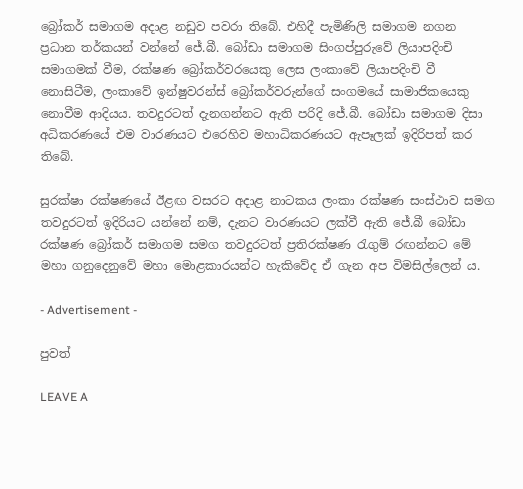බ්‍රෝකර් සමාගම අදාළ නඩුව පවරා තිබේ. එහිදී පැමිණිලි සමාගම නගන ප්‍රධාන තර්කයන් වන්නේ ජේ.බී. බෝඩා සමාගම සිංගප්පුරුවේ ලියාපදිංචි සමාගමක් වීම, රක්ෂණ බ්‍රෝකර්වරයෙකු ලෙස ලංකාවේ ලියාපදිංචි වී නොසිටීම, ලංකාවේ ඉන්ෂුවරන්ස් බ්‍රෝකර්වරුන්ගේ සංගමයේ සාමාජිකයෙකු නොවීම ආදියය. තවදුරටත් දැනගන්නට ඇති පරිදි ජේ.බී. බෝඩා සමාගම දිසා අධිකරණයේ එම වාරණයට එරෙහිව මහාධිකරණයට ඇපෑලක් ඉදිරිපත් කර තිබේ.

සුරක්ෂා රක්ෂණයේ ඊළඟ වසරට අදාළ නාටකය ලංකා රක්ෂණ සංස්ථාව සමග තවදුරටත් ඉදිරියට යන්නේ නම්, දැනට වාරණයට ලක්වී ඇති ජේ.බී බෝඩා රක්ෂණ බ්‍රෝකර් සමාගම සමග තවදුරටත් ප්‍රතිරක්ෂණ රැගුම් රඟන්නට මේ මහා ගනුදෙනුවේ මහා මොළකාරයන්ට හැකිවේද ඒ ගැන අප විමසිල්ලෙන් ය.

- Advertisement -

පුවත්

LEAVE A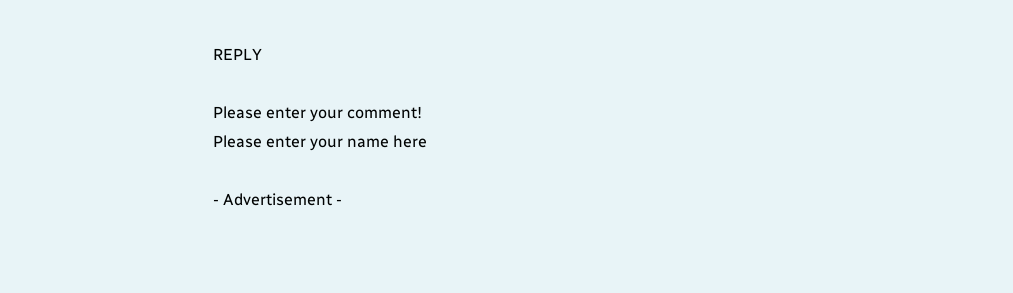REPLY

Please enter your comment!
Please enter your name here

- Advertisement -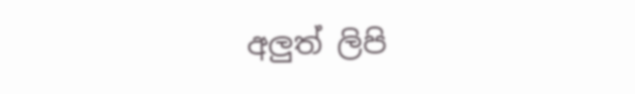අලුත් ලිපි